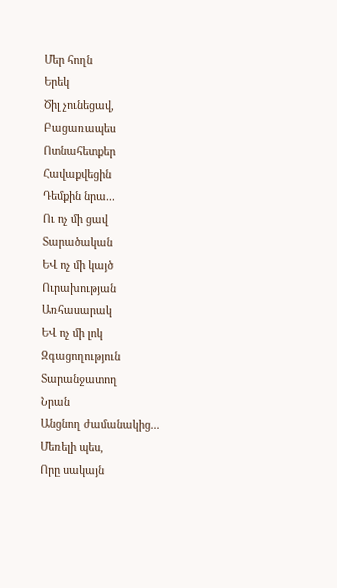Մեր հողն
Երեկ
Ծիլ չունեցավ,
Բացառապես
Ոտնահետքեր
Հավաքվեցին
Դեմքին նրա...
Ու ոչ մի ցավ
Տարածական
ԵՎ ոչ մի կայծ
Ուրախության
Առհասարակ
ԵՎ ոչ մի լոկ
Զգացողություն
Տարանջատող
Նրան
Անցնող ժամանակից...
Մեռելի պես,
Որը սակայն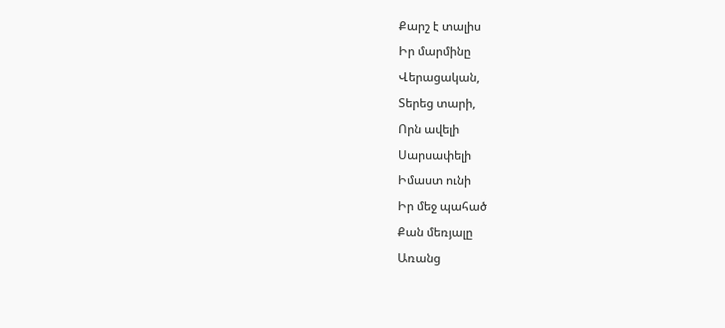Քարշ է տալիս
Իր մարմինը
Վերացական,
Տերեց տարի,
Որն ավելի
Սարսափելի
Իմաստ ունի
Իր մեջ պահած
Քան մեռյալը
Առանց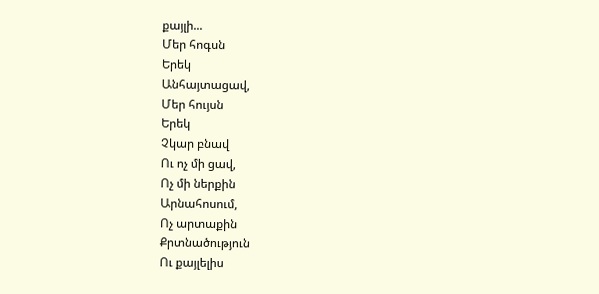քայլի...
Մեր հոգսն
Երեկ
Անհայտացավ,
Մեր հույսն
Երեկ
Չկար բնավ
Ու ոչ մի ցավ,
Ոչ մի ներքին
Արնահոսում,
Ոչ արտաքին
Քրտնածություն
Ու քայլելիս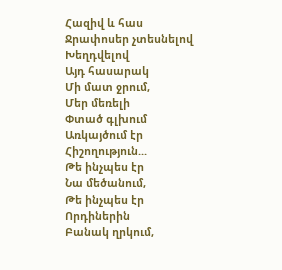Հազիվ և հաս
Ջրափոսեր չտեսնելով
Խեղդվելով
Այդ հասարակ
Մի մատ ջրում,
Մեր մեռելի
Փտած գլխում
Առկայծում էր
Հիշողություն...
Թե ինչպես էր
Նա մեծանում,
Թե ինչպես էր
Որդիներին
Բանակ ղրկում,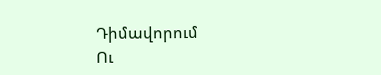Դիմավորում
Ու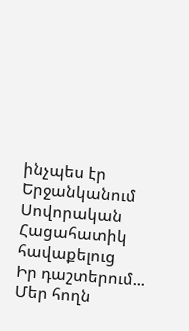ինչպես էր
Երջանկանում
Սովորական
Հացահատիկ հավաքելուց
Իր դաշտերում...
Մեր հողն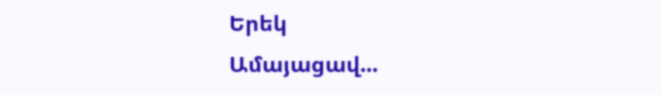Երեկ
Ամայացավ...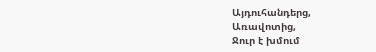Այդուհանդերց,
Առավոտից,
Ջուր է խմում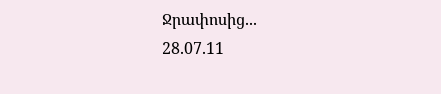Ջրափոսից...
28.07.11